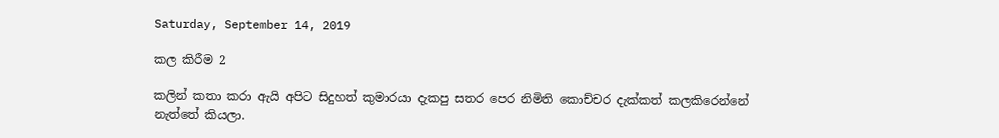Saturday, September 14, 2019

කල කිරීම 2

කලින් කතා කරා ඇයි අපිට සිදුහත් කුමාරයා දැකපු සතර පෙර නිමිති කොච්චර දැක්කත් කලකිරෙන්නේ නැත්තේ කියලා.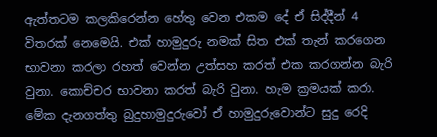ඇත්තටම කලකිරෙන්න හේතු වෙන එකම දේ ඒ සිද්දීන් 4 විතරක් නෙමෙයි. එක් හාමුදුරු නමක් සිත එක් තැන් කරගෙන භාවනා කරලා රහත් වෙන්න උත්සහ කරත් එක කරගන්න බැරි වුනා. කොච්චර භාවනා කරත් බැරි වුනා. හැම ක්‍රමයක් කරා. මේක දැනගත්තු බුදුහාමුදුරුවෝ ඒ හාමුදුරුවොන්ට සුදු රෙදි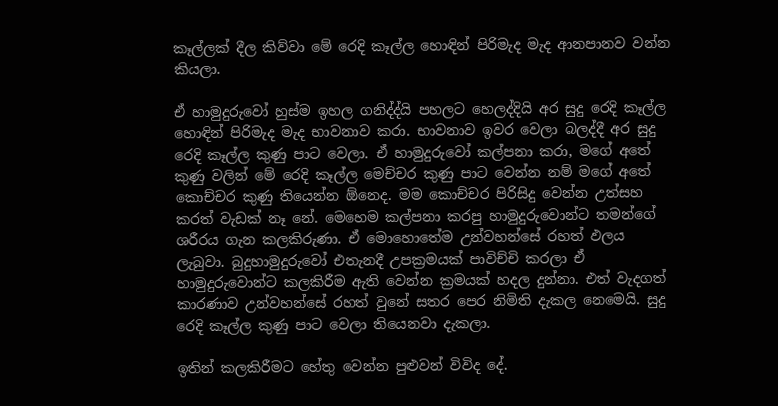කෑල්ලක් දීල කිව්වා මේ රෙදි කෑල්ල හොඳින් පිරිමැද මැද ආනපානව වන්න කියලා.

ඒ හාමුදුරුවෝ හුස්ම ඉහල ගනිද්ද්යි පහලට හෙලද්දියි අර සුදු රෙදි කෑල්ල හොඳින් පිරිමැද මැද භාවනාව කරා. භාවනාව ඉවර වෙලා බලද්දී අර සුදු රෙදි කෑල්ල කුණු පාට වෙලා. ඒ හාමුදුරුවෝ කල්පනා කරා, මගේ අතේ කුණු වලින් මේ රෙදි කෑල්ල මෙච්චර කුණු පාට වෙන්න නම් මගේ අතේ කොච්චර කුණු තියෙන්න ඕනෙද. මම කොච්චර පිරිසිදු වෙන්න උත්සහ කරත් වැඩක් නෑ නේ. මෙහෙම කල්පනා කරපු හාමුදුරුවොන්ට තමන්ගේ ශරීරය ගැන කලකිරුණා. ඒ මොහොතේම උන්වහන්සේ රහත් ඵලය ලැබුවා. බුදුහාමුදුරුවෝ එතැනදී උපක්‍රමයක් පාවිච්චි කරලා ඒ හාමුදුරුවොන්ට කලකිරීම ඇති වෙන්න ක්‍රමයක් හදල දුන්නා. එත් වැදගත් කාරණාව උන්වහන්සේ රහත් වුනේ සතර පෙර නිමිති දැකල නෙමෙයි. සුදු රෙදි කෑල්ල කුණු පාට වෙලා තියෙනවා දැකලා.

ඉතින් කලකිරීමට හේතු වෙන්න පුළුවන් විවිද දේ.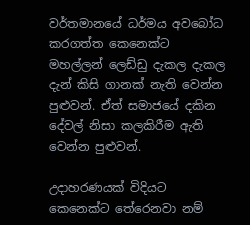වර්තමානයේ ධර්මය අවබෝධ කරගත්ත කෙනෙක්ට මහල්ලන් ලෙඩ්ඩු දැකල දැකල දැන් කිසි ගානක් නැති වෙන්න පුළුවන්. ඒත් සමාජයේ දකින දේවල් නිසා කලකිරීම ඇති වෙන්න පුළුවන්.

උදාහරණයක් විදියට කෙනෙක්ට තේරෙනවා නම්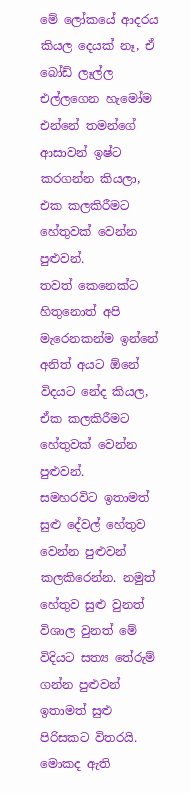මේ ලෝකයේ ආදරය කියල දෙයක් නෑ, ඒ බෝඩ් ලෑල්ල එල්ලගෙන හැමෝම එන්නේ තමන්ගේ ආසාවන් ඉෂ්ට කරගන්න කියලා, එක කලකිරීමට හේතුවක් වෙන්න පුළුවන්.
තවත් කෙනෙක්ට හිතුනොත් අපි මැරෙනකන්ම ඉන්නේ අනිත් අයට ඕනේ විදයට නේද කියල, ඒක කලකිරීමට හේතුවක් වෙන්න පුළුවන්.
සමහරවිට ඉතාමත් සුළු දේවල් හේතුව වෙන්න පුළුවන් කලකිරෙන්න. නමුත් හේතුව සුළු වුනත් විශාල වුනත් මේ විදියට සත්‍ය තේරුම් ගන්න පුළුවන් ඉතාමත් සුළු පිරිසකට විතරයි. මොකද ඇති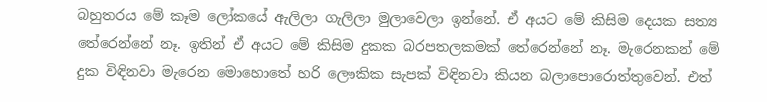බහුතරය මේ කෑම ලෝකයේ ඇලිලා ගැලිලා මුලාවෙලා ඉන්නේ. ඒ අයට මේ කිසිම දෙයක සත්‍ය තේරෙන්නේ නෑ. ඉතින් ඒ අයට මේ කිසිම දුකක බරපතලකමක් තේරෙන්නේ නෑ. මැරෙනකන් මේ දුක විඳිනවා මැරෙන මොහොතේ හරි ලෞකික සැපක් විඳිනවා කියන බලාපොරොත්තුවෙන්. එත්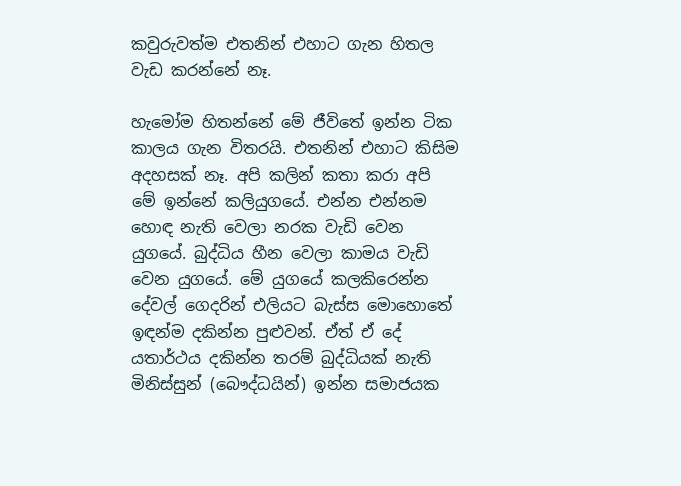කවුරුවත්ම එතනින් එහාට ගැන හිතල වැඩ කරන්නේ නෑ.

හැමෝම හිතන්නේ මේ ජීවිතේ ඉන්න ටික කාලය ගැන විතරයි. එතනින් එහාට කිසිම අදහසක් නෑ. අපි කලින් කතා කරා අපි මේ ඉන්නේ කලියුගයේ. එන්න එන්නම හොඳ නැති වෙලා නරක වැඩි වෙන යුගයේ. බුද්ධිය හීන වෙලා කාමය වැඩි වෙන යුගයේ. මේ යුගයේ කලකිරෙන්න දේවල් ගෙදරින් එලියට බැස්ස මොහොතේ ඉඳන්ම දකින්න පුළුවන්. ඒත් ඒ දේ යතාර්ථය දකින්න තරම් බුද්ධියක් නැති මිනිස්සුන් (බෞද්ධයින්) ඉන්න සමාජයක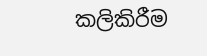කලිකිරීම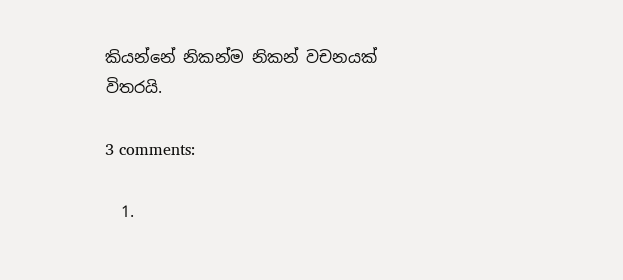කියන්නේ නිකන්ම නිකන් වචනයක් විතරයි.

3 comments:

  1.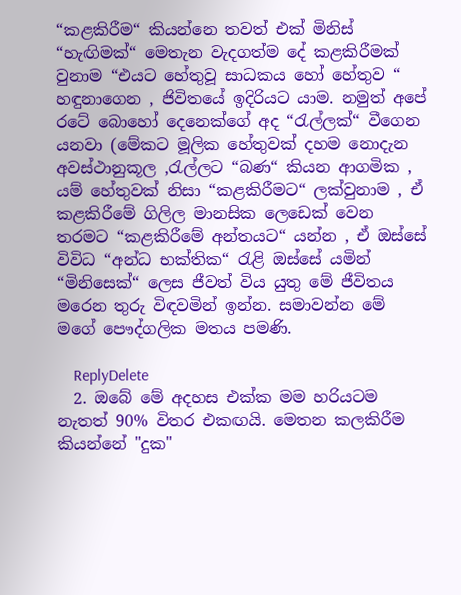“කළකිරීම“ කියන්නෙ තවත් එක් මිනිස් “හැඟිමක්“ මෙතැන වැදගත්ම දේ කළකිරීමක් වුනාම “එයට හේතුවූ සාධකය හෝ හේතුව “ හඳුනාගෙන , ජිවිතයේ ඉදිරියට යාම. නමුත් අපේ රටේ බොහෝ දෙනෙක්ගේ අද “රැල්ලක්“ වීගෙන යනවා (මේකට මූලික හේතුවක් දහම නොදැන අවස්ථානුකූල ,රැල්ලට “බණ“ කියන ආගමික , යම් හේතුවක් නිසා “කළකිරීමට“ ලක්වුනාම , ඒ කළකිරීමේ ගිලිල මානසික ලෙඩෙක් වෙන තරමට “කළකිරීමේ අන්තයට“ යන්න , ඒ ඔස්සේ විවිධ “අන්ධ භක්තික“ රැළි ඔස්සේ යමින් “මිනිසෙක්“ ලෙස ජීවත් විය යුතු මේ ජීවිතය මරෙන තුරු විඳවමින් ඉන්න. සමාවන්න මේ මගේ පෞද්ගලික මතය පමණි.

    ReplyDelete
  2. ඔබේ මේ අදහස එක්ක මම හරියටම නැතත් 90% විතර එකඟයි. මෙතන කලකිරීම කියන්නේ "දුක"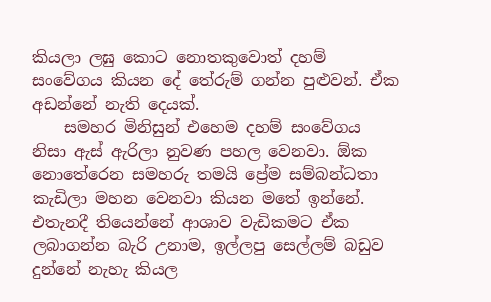කියලා ලඝු කොට නොතකුවොත් දහම් සංවේගය කියන දේ තේරුම් ගන්න පුළුවන්. ඒක අඩන්නේ නැති දෙයක්.
    සමහර මිනිසුන් එහෙම දහම් සංවේගය නිසා ඇස් ඇරිලා නුවණ පහල වෙනවා. ඕක නොතේරෙන සමහරු තමයි ප්‍රේම සම්බන්ධතා කැඩිලා මහන වෙනවා කියන මතේ ඉන්නේ. එතැනදී තියෙන්නේ ආශාව වැඩිකමට ඒක ලබාගන්න බැරි උනාම, ඉල්ලපු සෙල්ලම් බඩුව දුන්නේ නැහැ කියල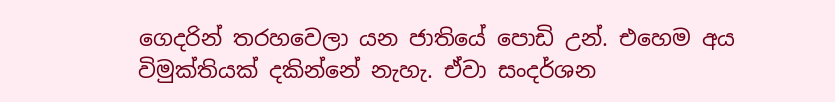ගෙදරින් තරහවෙලා යන ජාතියේ පොඩි උන්. එහෙම අය විමුක්තියක් දකින්නේ නැහැ. ඒවා සංදර්ශන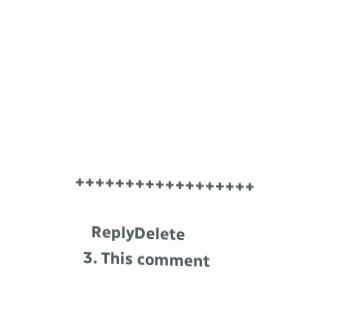++++++++++++++++++

    ReplyDelete
  3. This comment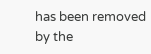has been removed by the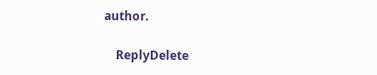author.

    ReplyDelete